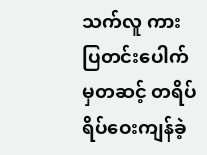သက်လူ ကားပြတင်းပေါက်မှတဆင့် တရိပ်ရိပ်ဝေးကျန်ခဲ့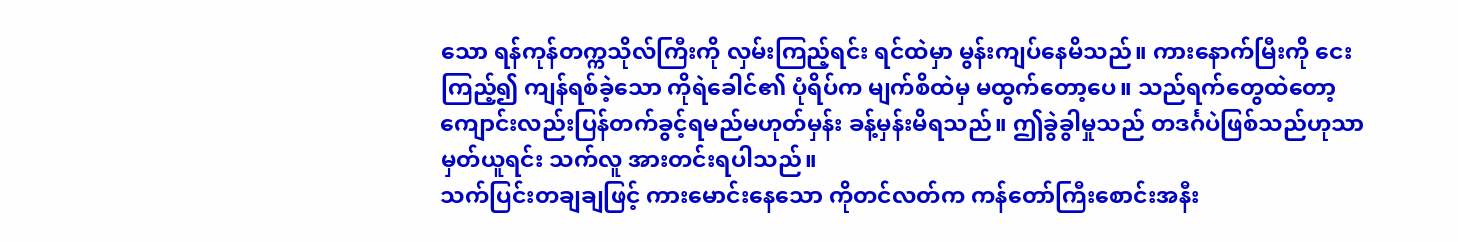သော ရန်ကုန်တက္ကသိုလ်ကြီးကို လှမ်းကြည့်ရင်း ရင်ထဲမှာ မွန်းကျပ်နေမိသည်။ ကားနောက်မြီးကို ငေးကြည့်၍ ကျန်ရစ်ခဲ့သော ကိုရဲခေါင်၏ ပုံရိပ်က မျက်စိထဲမှ မထွက်တော့ပေ။ သည်ရက်တွေထဲတော့ ကျောင်းလည်းပြန်တက်ခွင့်ရမည်မဟုတ်မှန်း ခန့်မှန်းမိရသည်။ ဤခွဲခွါမှုသည် တဒင်္ဂပဲဖြစ်သည်ဟုသာ မှတ်ယူရင်း သက်လူ အားတင်းရပါသည်။
သက်ပြင်းတချချဖြင့် ကားမောင်းနေသော ကိုတင်လတ်က ကန်တော်ကြီးစောင်းအနီး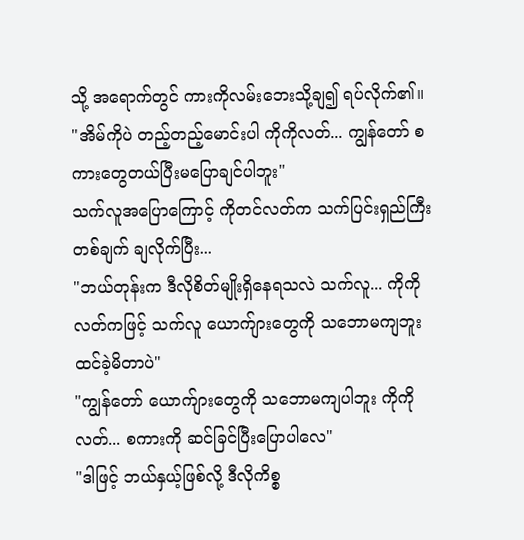သို့ အရောက်တွင် ကားကိုလမ်းဘေးသို့ချ၍ ရပ်လိုက်၏။
"အိမ်ကိုပဲ တည့်တည့်မောင်းပါ ကိုကိုလတ်... ကျွန်တော် စကားတွေတယ်ပြီးမပြောချင်ပါဘူး"
သက်လူအပြောကြောင့် ကိုတင်လတ်က သက်ပြင်းရှည်ကြီးတစ်ချက် ချလိုက်ပြီး...
"ဘယ်တုန်းက ဒီလိုစိတ်မျိုးရှိနေရသလဲ သက်လူ... ကိုကိုလတ်ကဖြင့် သက်လူ ယောက်ျားတွေကို သဘောမကျဘူး ထင်ခဲ့မိတာပဲ"
"ကျွန်တော် ယောက်ျားတွေကို သဘောမကျပါဘူး ကိုကိုလတ်... စကားကို ဆင်ခြင်ပြီးပြောပါလေ"
"ဒါဖြင့် ဘယ်နှယ့်ဖြစ်လို့ ဒီလိုကိစ္စ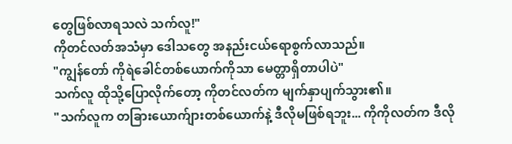တွေဖြစ်လာရသလဲ သက်လူ!"
ကိုတင်လတ်အသံမှာ ဒေါသတွေ အနည်းငယ်ရောစွက်လာသည်။
"ကျွန်တော် ကိုရဲခေါင်တစ်ယောက်ကိုသာ မေတ္တာရှိတာပါပဲ"
သက်လူ ထိုသို့ပြောလိုက်တော့ ကိုတင်လတ်က မျက်နှာပျက်သွား၏။
"သက်လူက တခြားယောက်ျားတစ်ယောက်နဲ့ ဒီလိုမဖြစ်ရဘူး... ကိုကိုလတ်က ဒီလို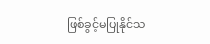ဖြစ်ခွင့်မပြုနိုင်သ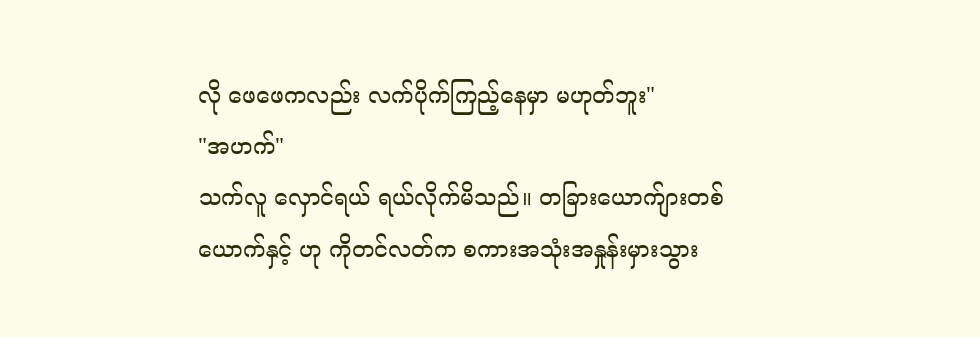လို ဖေဖေကလည်း လက်ပိုက်ကြည့်နေမှာ မဟုတ်ဘူး"
"အဟက်"
သက်လူ လှောင်ရယ် ရယ်လိုက်မိသည်။ တခြားယောက်ျားတစ်ယောက်နှင့် ဟု ကိုတင်လတ်က စကားအသုံးအနှုန်းမှားသွား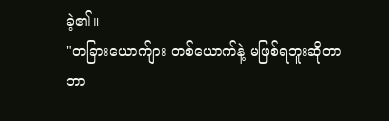ခဲ့၏။
"တခြားယောက်ျား တစ်ယောက်နဲ့ မဖြစ်ရဘူးဆိုတာ ဘာ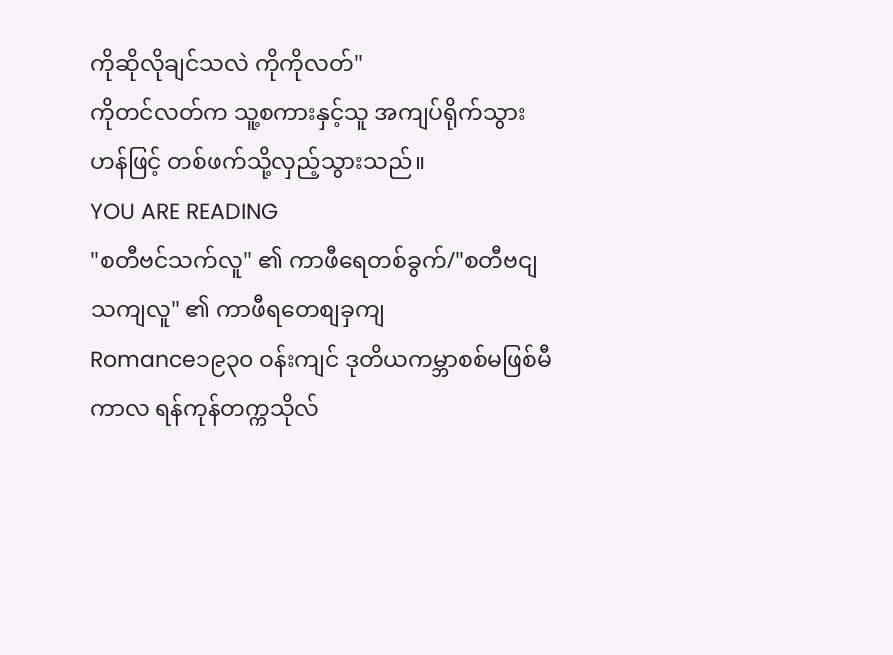ကိုဆိုလိုချင်သလဲ ကိုကိုလတ်"
ကိုတင်လတ်က သူ့စကားနှင့်သူ အကျပ်ရိုက်သွားဟန်ဖြင့် တစ်ဖက်သို့လှည့်သွားသည်။
YOU ARE READING
"စတီဗင်သက်လူ" ၏ ကာဖီရေတစ်ခွက်/"စတီဗငျသကျလူ" ၏ ကာဖီရတေစျခှကျ
Romance၁၉၃၀ ဝန်းကျင် ဒုတိယကမ္ဘာစစ်မဖြစ်မီကာလ ရန်ကုန်တက္ကသိုလ်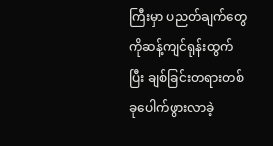ကြီးမှာ ပညတ်ချက်တွေကိုဆန့်ကျင်ရုန်းထွက်ပြီး ချစ်ခြင်းတရားတစ်ခုပေါက်ဖွားလာခဲ့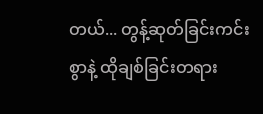တယ်... တွန့်ဆုတ်ခြင်းကင်းစွာနဲ့ ထိုချစ်ခြင်းတရား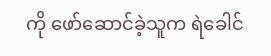ကို ဖော်ဆောင်ခဲ့သူက ရဲခေါင်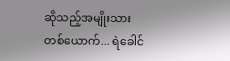ဆိုသည့်အမျိုးသားတစ်ယောက်... ရဲခေါင်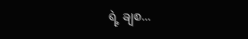ရဲ့ ချစ...